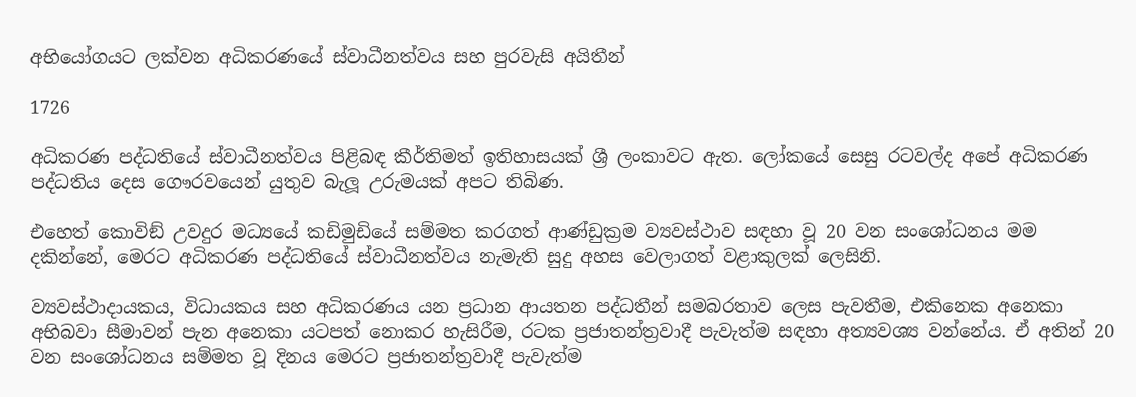අභියෝගයට ලක්වන අධිකරණයේ ස්වාධීනත්වය සහ පුරවැසි අයිතීන්

1726

අධිකරණ පද්ධතියේ ස්වාධීනත්වය පිළිබඳ කීර්තිමත් ඉතිහාසයක් ශ්‍රී ලංකාවට ඇත. ලෝකයේ සෙසු රටවල්ද අපේ අධිකරණ පද්ධතිය දෙස ගෞරවයෙන් යුතුව බැලූ උරුමයක් අපට තිබිණ.

එහෙත් කොවිඞ් උවදුර මධ්‍යයේ කඩිමුඩියේ සම්මත කරගත් ආණ්ඩුක්‍රම ව්‍යවස්ථාව සඳහා වූ 20 වන සංශෝධනය මම දකින්නේ, මෙරට අධිකරණ පද්ධතියේ ස්වාධීනත්වය නැමැති සුදු අහස වෙලාගත් වළාකුලක් ලෙසිනි.

ව්‍යවස්ථාදායකය, විධායකය සහ අධිකරණය යන ප්‍රධාන ආයතන පද්ධතීන් සමබරතාව ලෙස පැවතීම, එකිනෙක අනෙකා අභිබවා සීමාවන් පැන අනෙකා යටපත් නොකර හැසිරීම, රටක ප්‍රජාතන්ත්‍රවාදී පැවැත්ම සඳහා අත්‍යවශ්‍ය වන්නේය. ඒ අතින් 20 වන සංශෝධනය සම්මත වූ දිනය මෙරට ප්‍රජාතන්ත්‍රවාදී පැවැත්ම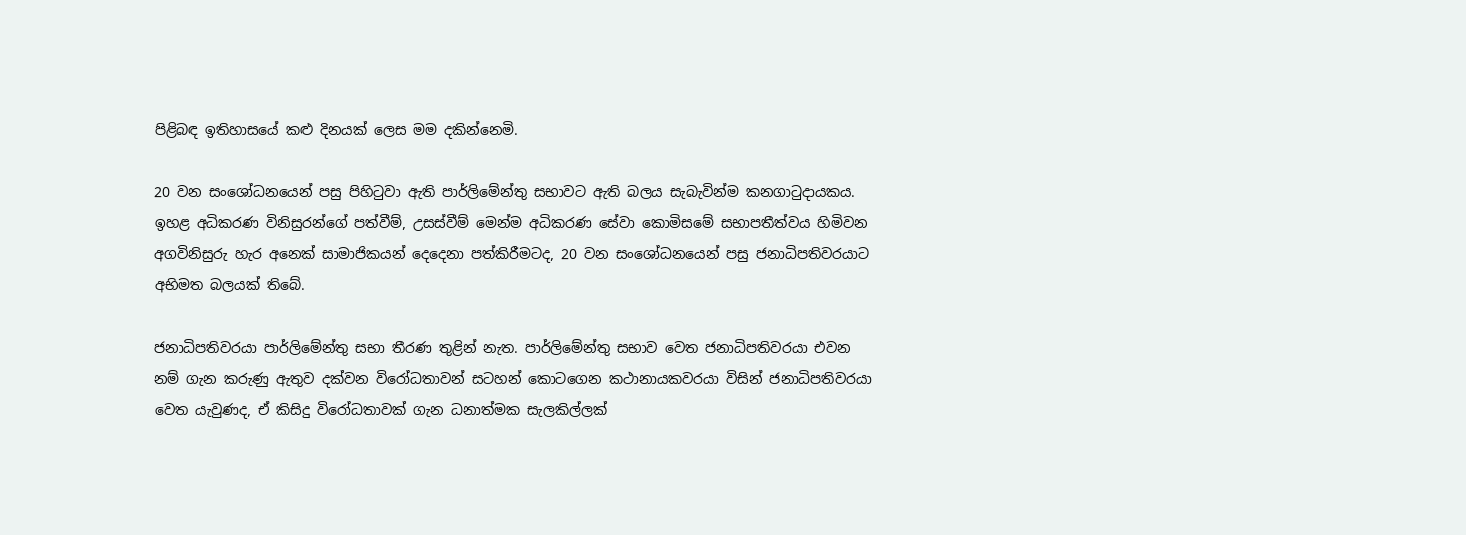පිළිබඳ ඉතිහාසයේ කළු දිනයක් ලෙස මම දකින්නෙමි.

20 වන සංශෝධනයෙන් පසු පිහිටුවා ඇති පාර්ලිමේන්තු සභාවට ඇති බලය සැබැවින්ම කනගාටුදායකය. ඉහළ අධිකරණ විනිසුරන්ගේ පත්වීම්, උසස්වීම් මෙන්ම අධිකරණ සේවා කොමිසමේ සභාපතීත්වය හිමිවන අගවිනිසුරු හැර අනෙක් සාමාජිකයන් දෙදෙනා පත්කිරීමටද, 20 වන සංශෝධනයෙන් පසු ජනාධිපතිවරයාට අභිමත බලයක් තිබේ.

ජනාධිපතිවරයා පාර්ලිමේන්තු සභා තීරණ තුළින් නැත. පාර්ලිමේන්තු සභාව වෙත ජනාධිපතිවරයා එවන නම් ගැන කරුණු ඇතුව දක්වන විරෝධතාවන් සටහන් කොටගෙන කථානායකවරයා විසින් ජනාධිපතිවරයා වෙත යැවුණද, ඒ කිසිදු විරෝධතාවක් ගැන ධනාත්මක සැලකිල්ලක්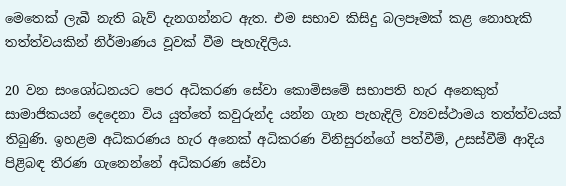මෙතෙක් ලැබී නැති බැව් දැනගන්නට ඇත. එම සභාව කිසිදු බලපෑමක් කළ නොහැකි තත්ත්වයකින් නිර්මාණය වූවක් වීම පැහැදිලිය.

20 වන සංශෝධනයට පෙර අධිකරණ සේවා කොමිසමේ සභාපති හැර අනෙකුත් සාමාජිකයන් දෙදෙනා විය යුත්තේ කවුරුන්ද යන්න ගැන පැහැදිලි ව්‍යවස්ථාමය තත්ත්වයක් තිබුණි. ඉහළම අධිකරණය හැර අනෙක් අධිකරණ විනිසුරන්ගේ පත්වීම්, උසස්වීම් ආදිය පිළිබඳ තීරණ ගැනෙන්නේ අධිකරණ සේවා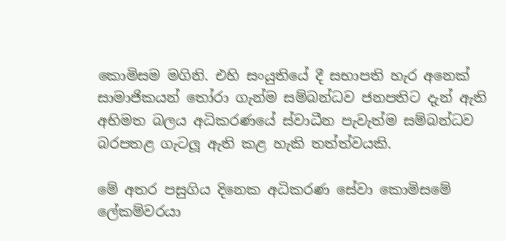කොමිසම මගිනි. එහි සංයුතියේ දී සභාපති හැර අනෙක් සාමාජිකයන් තෝරා ගැන්ම සම්බන්ධව ජනපතිට දැන් ඇති අභිමත බලය අධිකරණයේ ස්වාධීන පැවැත්ම සම්බන්ධව බරපතළ ගැටලූ ඇති කළ හැකි තත්ත්වයකි.

මේ අතර පසුගිය දිනෙක අධිකරණ සේවා කොමිසමේ ලේකම්වරයා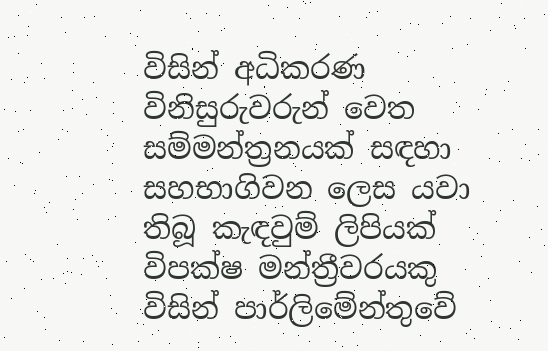විසින් අධිකරණ විනිසුරුවරුන් වෙත සම්මන්ත්‍රනයක් සඳහා සහභාගිවන ලෙස යවා තිබූ කැඳවුම් ලිපියක් විපක්ෂ මන්ත්‍රීවරයකු විසින් පාර්ලිමේන්තුවේ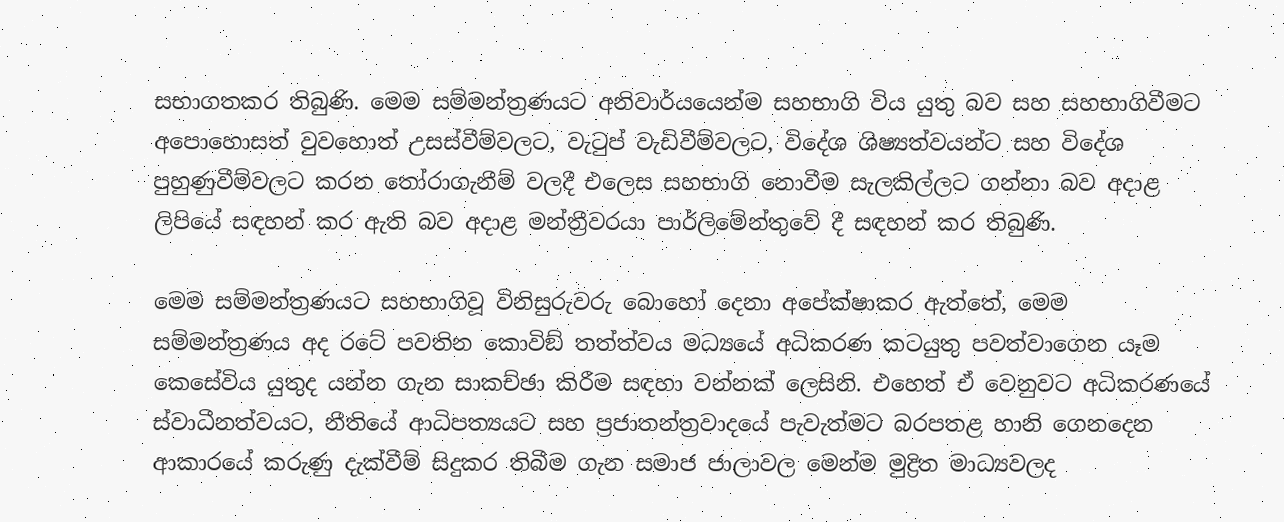සභාගතකර තිබුණි. මෙම සම්මන්ත්‍රණයට අනිවාර්යයෙන්ම සහභාගි විය යුතු බව සහ සහභාගිවීමට අපොහොසත් වුවහොත් උසස්වීම්වලට, වැටුප් වැඩිවීම්වලට, විදේශ ශිෂ්‍යත්වයන්ට සහ විදේශ පුහුණුවීම්වලට කරන තෝරාගැනීම් වලදී එලෙස සහභාගි නොවීම සැලකිල්ලට ගන්නා බව අදාළ ලිපියේ සඳහන් කර ඇති බව අදාළ මන්ත්‍රීවරයා පාර්ලිමේන්තුවේ දී සඳහන් කර තිබුණි.

මෙම සම්මන්ත්‍රණයට සහභාගිවූ විනිසුරුවරු බොහෝ දෙනා අපේක්ෂාකර ඇත්තේ, මෙම සම්මන්ත්‍රණය අද රටේ පවතින කොවිඞ් තත්ත්වය මධ්‍යයේ අධිකරණ කටයුතු පවත්වාගෙන යෑම කෙසේවිය යුතුද යන්න ගැන සාකච්ඡා කිරීම සඳහා වන්නක් ලෙසිනි. එහෙත් ඒ වෙනුවට අධිකරණයේ ස්වාධීනත්වයට, නීතියේ ආධිපත්‍යයට සහ ප්‍රජාතන්ත්‍රවාදයේ පැවැත්මට බරපතළ හානි ගෙනදෙන ආකාරයේ කරුණු දැක්වීම් සිදුකර තිබීම ගැන සමාජ ජාලාවල මෙන්ම මුද්‍රිත මාධ්‍යවලද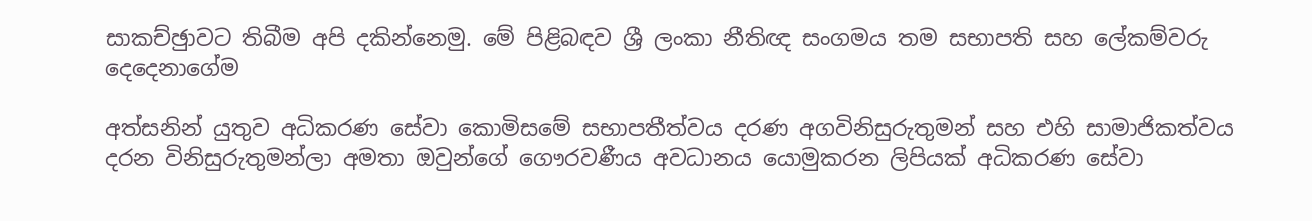සාකච්ඡුාවට තිබීම අපි දකින්නෙමු. මේ පිළිබඳව ශ්‍රී ලංකා නීතිඥ සංගමය තම සභාපති සහ ලේකම්වරු දෙදෙනාගේම

අත්සනින් යුතුව අධිකරණ සේවා කොමිසමේ සභාපතීත්වය දරණ අගවිනිසුරුතුමන් සහ එහි සාමාජිකත්වය දරන විනිසුරුතුමන්ලා අමතා ඔවුන්ගේ ගෞරවණීය අවධානය යොමුකරන ලිපියක් අධිකරණ සේවා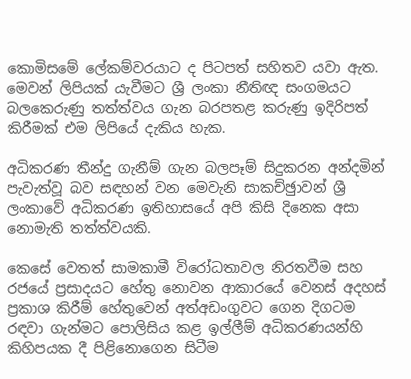කොමිසමේ ලේකම්වරයාට ද පිටපත් සහිතව යවා ඇත. මෙවන් ලිපියක් යැවීමට ශ්‍රී ලංකා නීතිඥ සංගමයට බලකෙරුණු තත්ත්වය ගැන බරපතළ කරුණු ඉදිරිපත් කිරීමක් එම ලිපියේ දැකිය හැක.

අධිකරණ තීන්දු ගැනීම් ගැන බලපෑම් සිදුකරන අන්දමින් පැවැත්වූ බව සඳහන් වන මෙවැනි සාකච්ඡුාවන් ශ්‍රී ලංකාවේ අධිකරණ ඉතිහාසයේ අපි කිසි දිනෙක අසා නොමැති තත්ත්වයකි.

කෙසේ වෙතත් සාමකාමී විරෝධතාවල නිරතවීම සහ රජයේ ප්‍රසාදයට හේතු නොවන ආකාරයේ වෙනස් අදහස් ප්‍රකාශ කිරීම් හේතුවෙන් අත්අඩංගුවට ගෙන දිගටම රඳවා ගැන්මට පොලිසිය කළ ඉල්ලීම් අධිකරණයන්හි කිහිපයක දී පිළිනොගෙන සිටීම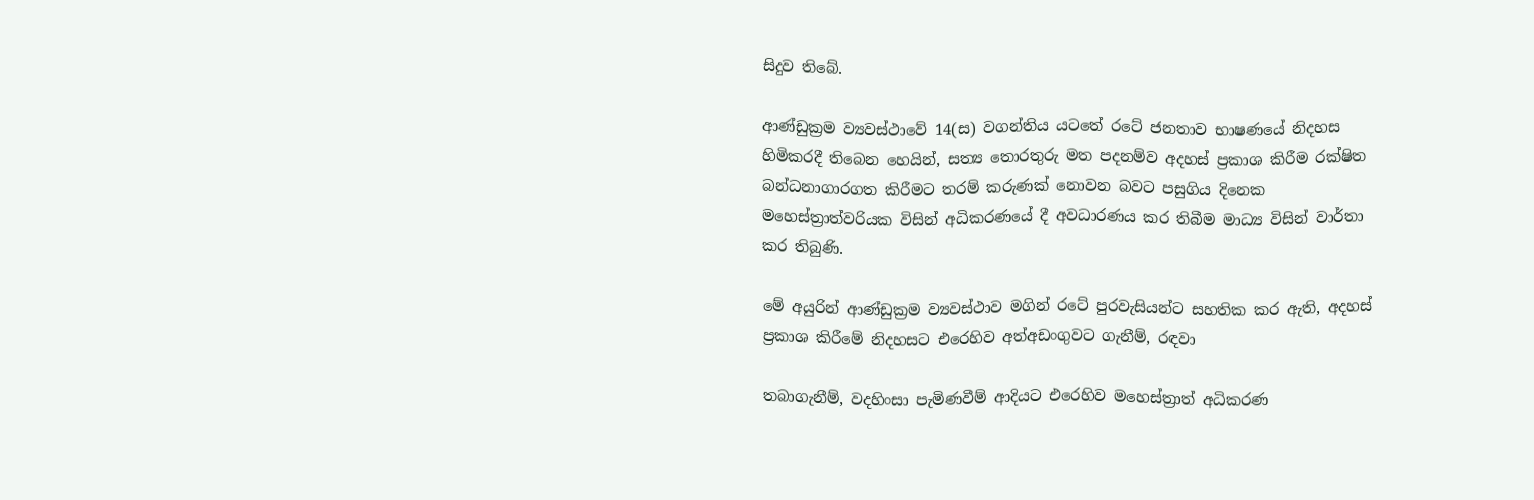සිදුව තිබේ.

ආණ්ඩුක්‍රම ව්‍යවස්ථාවේ 14(ස) වගන්තිය යටතේ රටේ ජනතාව භාෂණයේ නිදහස හිමිකරදී තිබෙන හෙයින්, සත්‍ය තොරතුරු මත පදනම්ව අදහස් ප්‍රකාශ කිරීම රක්ෂිත බන්ධනාගාරගත කිරීමට තරම් කරුණක් නොවන බවට පසුගිය දිනෙක මහෙස්ත්‍රාත්වරියක විසින් අධිකරණයේ දී අවධාරණය කර තිබීම මාධ්‍ය විසින් වාර්තා කර තිබුණි.

මේ අයුරින් ආණ්ඩුක්‍රම ව්‍යවස්ථාව මගින් රටේ පුරවැසියන්ට සහතික කර ඇති, අදහස් ප්‍රකාශ කිරීමේ නිදහසට එරෙහිව අත්අඩංගුවට ගැනීම්, රඳවා

තබාගැනීම්, වදහිංසා පැමිණවීම් ආදියට එරෙහිව මහෙස්ත්‍රාත් අධිකරණ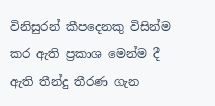විනිසුරන් කීපදෙනකු විසින්ම කර ඇති ප්‍රකාශ මෙන්ම දී ඇති තීන්දු තීරණ ගැන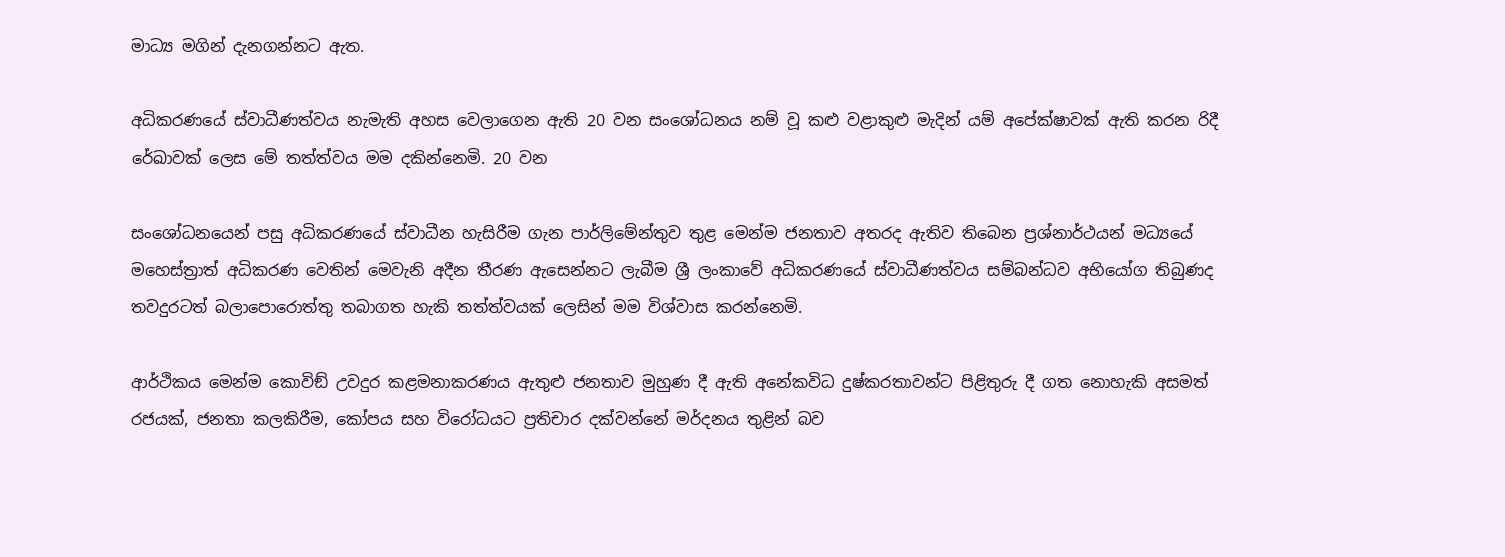මාධ්‍ය මගින් දැනගන්නට ඇත.

අධිකරණයේ ස්වාධීණත්වය නැමැති අහස වෙලාගෙන ඇති 20 වන සංශෝධනය නම් වූ කළු වළාකුළු මැදින් යම් අපේක්ෂාවක් ඇති කරන රිදී රේඛාවක් ලෙස මේ තත්ත්වය මම දකින්නෙමි. 20 වන

සංශෝධනයෙන් පසු අධිකරණයේ ස්වාධීන හැසිරීම ගැන පාර්ලිමේන්තුව තුළ මෙන්ම ජනතාව අතරද ඇතිව තිබෙන ප්‍රශ්නාර්ථයන් මධ්‍යයේ මහෙස්ත්‍රාත් අධිකරණ වෙතින් මෙවැනි අදීන තීරණ ඇසෙන්නට ලැබීම ශ්‍රී ලංකාවේ අධිකරණයේ ස්වාධීණත්වය සම්බන්ධව අභියෝග තිබුණද තවදුරටත් බලාපොරොත්තු තබාගත හැකි තත්ත්වයක් ලෙසින් මම විශ්වාස කරන්නෙමි.

ආර්ථිකය මෙන්ම කොවිඞ් උවදුර කළමනාකරණය ඇතුළු ජනතාව මුහුණ දී ඇති අනේකවිධ දුෂ්කරතාවන්ට පිළිතුරු දී ගත නොහැකි අසමත් රජයක්, ජනතා කලකිරීම, කෝපය සහ විරෝධයට ප්‍රතිචාර දක්වන්නේ මර්දනය තුළින් බව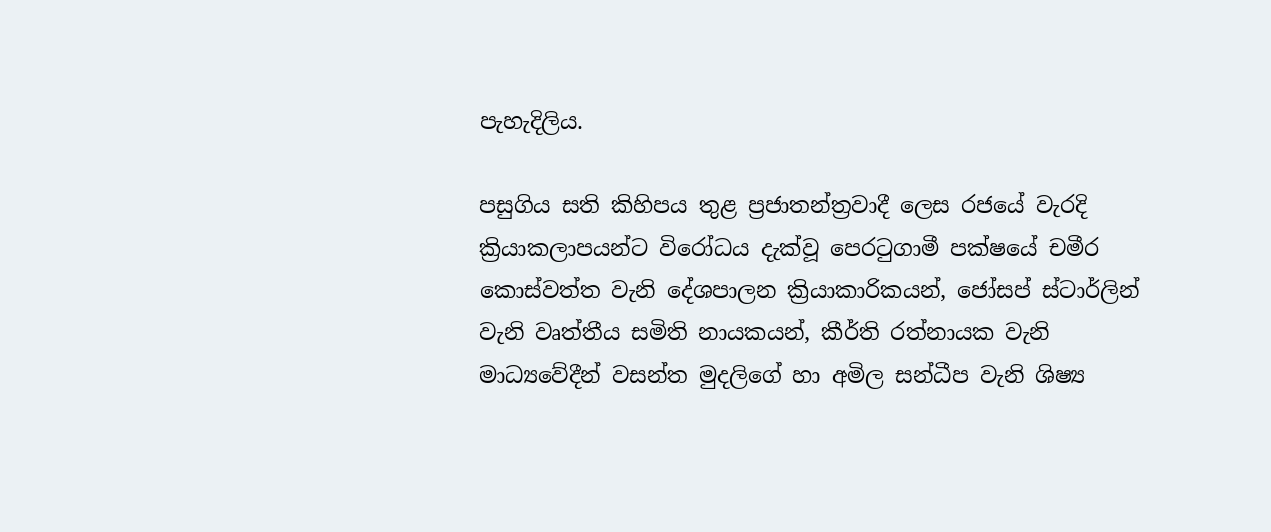පැහැදිලිය.

පසුගිය සති කිහිපය තුළ ප්‍රජාතන්ත්‍රවාදී ලෙස රජයේ වැරදි ක්‍රියාකලාපයන්ට විරෝධය දැක්වූ පෙරටුගාමී පක්ෂයේ චමීර කොස්වත්ත වැනි දේශපාලන ක්‍රියාකාරිකයන්, ජෝසප් ස්ටාර්ලින් වැනි වෘත්තීය සමිති නායකයන්, කීර්ති රත්නායක වැනි මාධ්‍යවේදීන් වසන්ත මුදලිගේ හා අමිල සන්ධීප වැනි ශිෂ්‍ය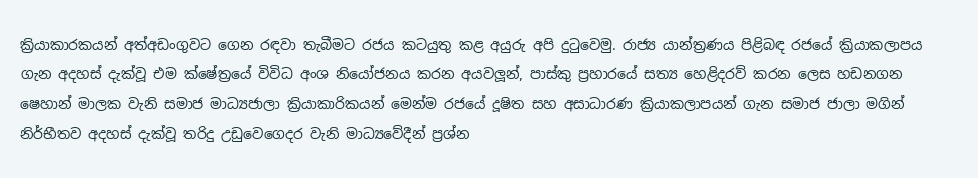ක්‍රියාකාරකයන් අත්අඩංගුවට ගෙන රඳවා තැබීමට රජය කටයුතු කළ අයුරු අපි දුටුවෙමු. රාජ්‍ය යාන්ත්‍රණය පිළිබඳ රජයේ ක්‍රියාකලාපය ගැන අදහස් දැක්වූ එම ක්ෂේත්‍රයේ විවිධ අංශ නියෝජනය කරන අයවලූන්, පාස්කු ප්‍රහාරයේ සත්‍ය හෙළිදරව් කරන ලෙස හඩනගන ෂෙහාන් මාලක වැනි සමාජ මාධ්‍යජාලා ක්‍රියාකාරිකයන් මෙන්ම රජයේ දූෂිත සහ අසාධාරණ ක්‍රියාකලාපයන් ගැන සමාජ ජාලා මගින් නිර්භීතව අදහස් දැක්වූ තරිදු උඩුවෙගෙදර වැනි මාධ්‍යවේදීන් ප්‍රශ්න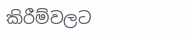කිරීම්වලට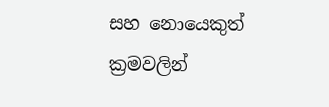සහ නොයෙකුත් ක්‍රමවලින්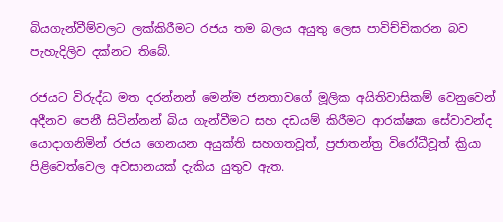බියගැන්වීම්වලට ලක්කිරීමට රජය තම බලය අයුතු ලෙස පාවිච්චිකරන බව පැහැදිලිව දක්නට තිබේ.

රජයට විරුද්ධ මත දරන්නන් මෙන්ම ජනතාවගේ මූලික අයිතිවාසිකම් වෙනුවෙන් අදීනව පෙනී සිටින්නන් බිය ගැන්වීමට සහ දඩයම් කිරීමට ආරක්ෂක සේවාවන්ද යොදාගනිමින් රජය ගෙනයන අයුක්ති සහගතවූත්, ප්‍රජාතන්ත්‍ර විරෝධීවූත් ක්‍රියා පිළිවෙත්වෙල අවසානයක් දැකිය යුතුව ඇත.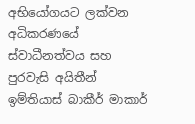අභියෝගයට ලක්වන අධිකරණයේ ස්වාධීනත්වය සහ පුරවැසි අයිතීන්
ඉම්තියාස් බාකීර් මාකාර්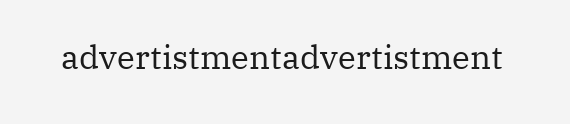advertistmentadvertistment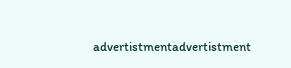advertistmentadvertistment